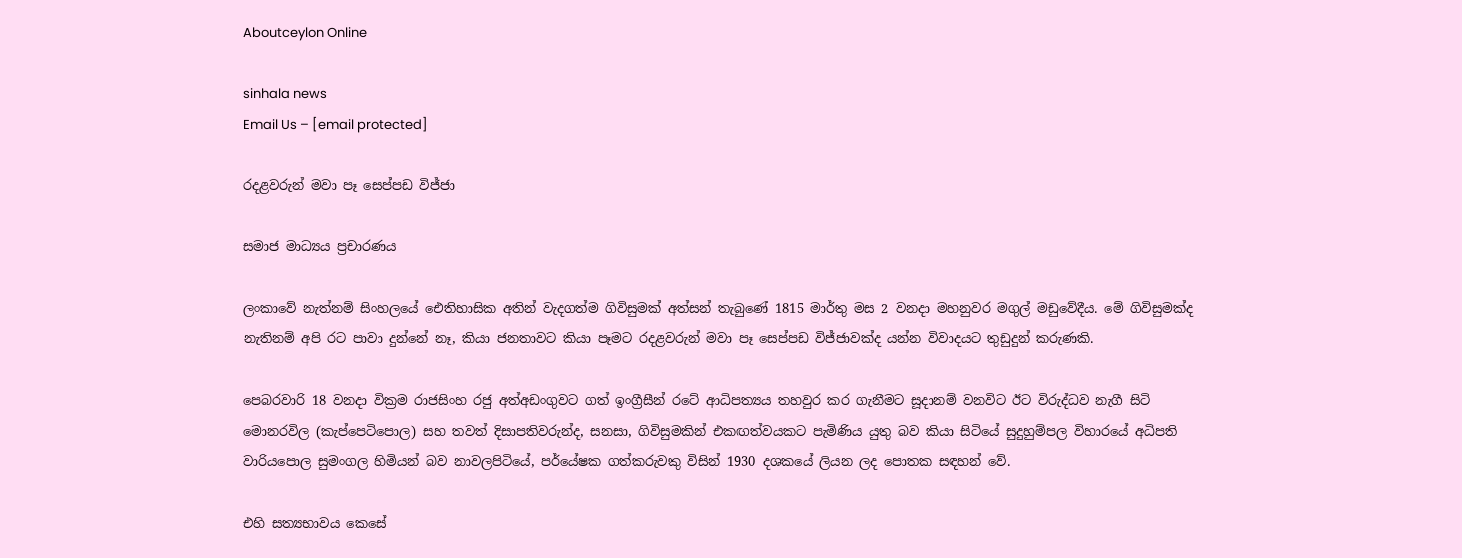Aboutceylon Online

sinhala news
Email Us – [email protected]

රදළවරුන් මවා පෑ සෙප්පඩ විජ්ජා

සමාජ මාධ්‍යය ප්‍රචාරණය

ලංකාවේ නැත්නම් සිංහලයේ ඓතිහාසික අතින් වැදගත්ම ගිවිසුමක් අත්සන් තැබුණේ 1815 මාර්තු මස 2 වනදා මහනුවර මගුල් මඩුවේදීය. මේ ගිවිසුමක්ද නැතිනම් අපි රට පාවා දුන්නේ නෑ, කියා ජනතාවට කියා පෑමට රදළවරුන් මවා පෑ සෙප්පඩ විජ්ජාවක්ද යන්න විවාදයට තුඩුදුන් කරුණකි.

පෙබරවාරි 18 වනදා වික්‍රම රාජසිංහ රජු අත්අඩංගුවට ගත් ඉංග්‍රීසීන් රටේ ආධිපත්‍යය තහවුර කර ගැනීමට සූදානම් වනවිට ඊට විරුද්ධව නැගී සිටි මොනරවිල (කැප්පෙටිපොල) සහ තවත් දිසාපතිවරුන්ද, සනසා, ගිවිසුමකින් එකඟත්වයකට පැමිණිය යුතු බව කියා සිටියේ සුදුහුම්පල විහාරයේ අධිපති වාරියපොල සුමංගල හිමියන් බව නාවලපිටියේ, පර්යේෂක ගත්කරුවකු විසින් 1930 දශකයේ ලියන ලද පොතක සඳහන් වේ.

එහි සත්‍යභාවය කෙසේ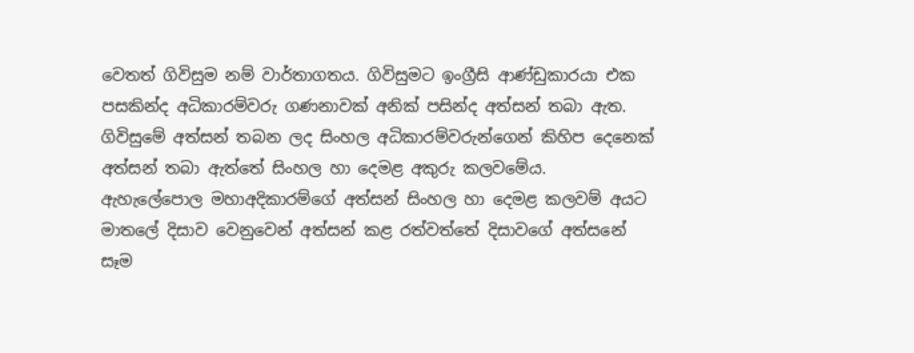වෙතත් ගිවිසුම නම් වාර්තාගතය. ගිවිසුමට ඉංග්‍රීසි ආණ්ඩුකාරයා එක පසකින්ද අධිකාරම්වරු ගණනාවක් අනික් පසින්ද අත්සන් තබා ඇත. ගිවිසුමේ අත්සන් තබන ලද සිංහල අධිකාරම්වරුන්ගෙන් කිහිප දෙනෙක් අත්සන් තබා ඇත්තේ සිංහල හා දෙමළ අකුරු කලවමේය. ඇහැලේපොල මහාඅදිකාරම්ගේ අත්සන් සිංහල හා දෙමළ කලවම් අයට මාතලේ දිසාව වෙනුවෙන් අත්සන් කළ රත්වත්තේ දිසාවගේ අත්සනේ සෑම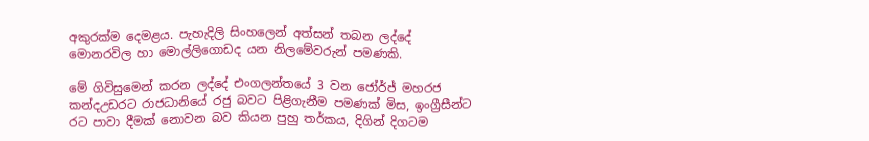අකුරක්ම දෙමළය. පැහැදිලි සිංහලෙන් අත්සන් තබන ලද්දේ මොනරවිල හා මොල්ලිගොඩද යන නිලමේවරුන් පමණකි.

මේ ගිවිසුමෙන් කරන ලද්දේ එංගලන්තයේ 3 වන ජෝර්ජ් මහරජ කන්දඋඩරට රාජධානියේ රජු බවට පිළිගැනීම පමණක් මිස, ඉංග්‍රීසීන්ට රට පාවා දීමක් නොවන බව කියන පුහු තර්කය, දිගින් දිගටම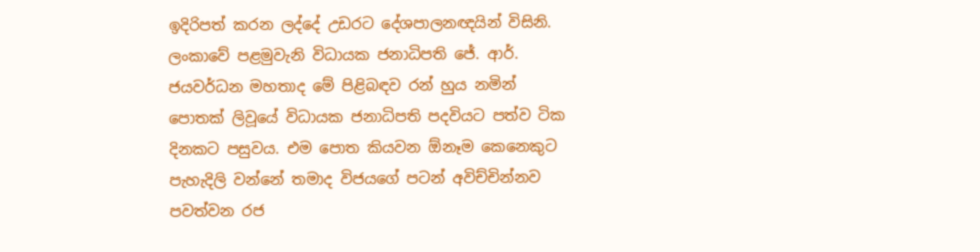ඉදිරිපත් කරන ලද්දේ උඩරට දේශපාලනඥයින් විසිනි. ලංකාවේ පළමුවැනි විධායක ජනාධිපති ජේ. ආර්. ජයවර්ධන මහතාද මේ පිළිබඳව රන් හුය නමින් පොතක් ලිවූයේ විධායක ජනාධිපති පදවියට පත්ව ටික දිනකට පසුවය. එම පොත කියවන ඕනෑම කෙනෙකුට පැහැදිලි වන්නේ තමාද විජයගේ පටන් අවිච්චින්නව පවත්වන රජ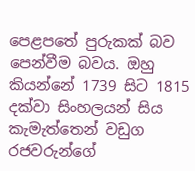පෙළපතේ පුරුකක් බව පෙන්වීම බවය. ඔහු කියන්නේ 1739 සිට 1815 දක්වා සිංහලයන් සිය කැමැත්තෙන් වඩුග රජවරුන්ගේ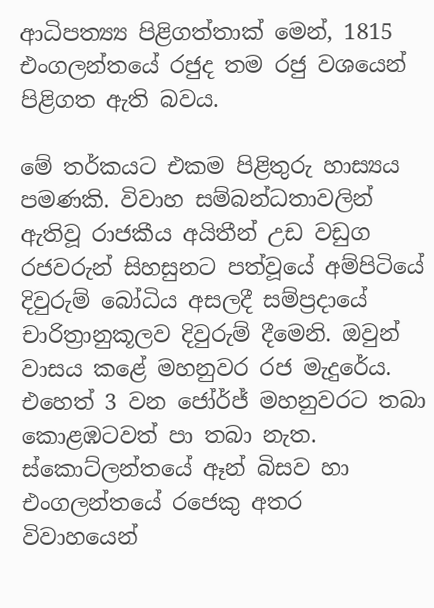ආධිපත්‍ය්‍ය පිළිගත්තාක් මෙන්, 1815 එංගලන්තයේ රජුද තම රජු වශයෙන් පිළිගත ඇති බවය.

මේ තර්කයට එකම පිළිතුරු හාස්‍යය පමණකි. විවාහ සම්බන්ධතාවලින් ඇතිවූ රාජකීය අයිතීන් උඩ වඩුග රජවරුන් සිහසුනට පත්වූයේ අම්පිටියේ දිවුරුම් බෝධිය අසලදී සම්ප්‍රදායේ චාරිත්‍රානුකූලව දිවුරුම් දීමෙනි. ඔවුන් වාසය කළේ මහනුවර රජ මැදුරේය. එහෙත් 3 වන ජෝර්ජ් මහනුවරට තබා කොළඹටවත් පා තබා නැත. ස්කොට්ලන්තයේ ඈන් බිසව හා එංගලන්තයේ රජෙකු අතර විවාහයෙන්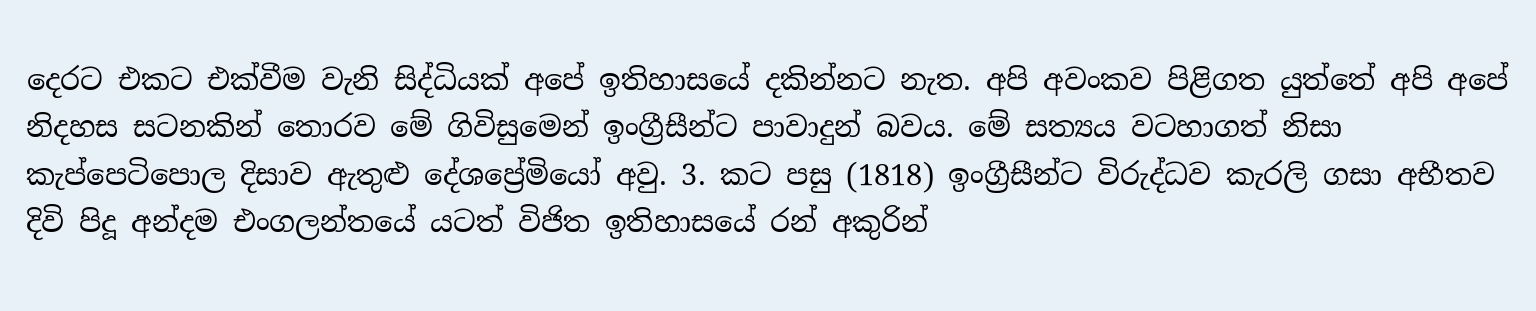දෙරට එකට එක්වීම වැනි සිද්ධියක් අපේ ඉතිහාසයේ දකින්නට නැත. අපි අවංකව පිළිගත යුත්තේ අපි අපේ නිදහස සටනකින් තොරව මේ ගිවිසුමෙන් ඉංග්‍රීසීන්ට පාවාදුන් බවය. මේ සත්‍යය වටහාගත් නිසා කැප්පෙටිපොල දිසාව ඇතුළු දේශප්‍රේමියෝ අවු. 3. කට පසු (1818) ඉංග්‍රීසීන්ට විරුද්ධව කැරලි ගසා අභීතව දිවි පිදූ අන්දම එංගලන්තයේ යටත් විජිත ඉතිහාසයේ රන් අකුරින්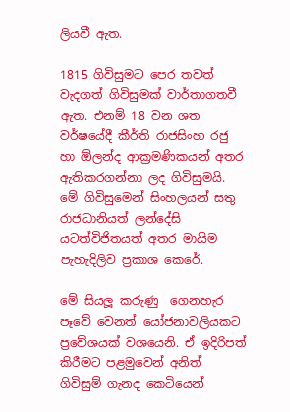ලියවී ඇත.

1815 ගිවිසුමට පෙර තවත් වැදගත් ගිවිසුමක් වාර්තාගතවී ඇත. එනම් 18 වන ශත වර්ෂයේදී කීර්ති රාජසිංහ රජු හා ඕලන්ද ආක්‍රමණිකයන් අතර ඇතිකරගන්නා ලද ගිවිසුමයි. මේ ගිවිසුමෙන් සිංහලයන් සතු රාජධානියත් ලන්දේසි යටත්විජිතයත් අතර මායිම පැහැදිලිව ප්‍රකාශ කෙරේ.

මේ සියලූ කරුණු  ගෙනහැර පෑවේ වෙනත් යෝජනාවලියකට ප්‍රවේශයක් වශයෙනි. ඒ ඉදිරිපත් කිරීමට පළමුවෙන් අනිත් ගිවිසුම් ගැනද කෙටියෙන්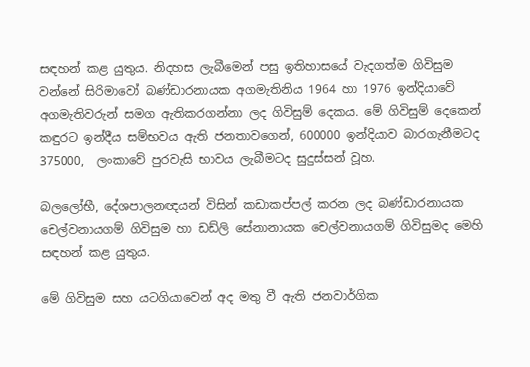සඳහන් කළ යුතුය. නිදහස ලැබීමෙන් පසු ඉතිහාසයේ වැදගත්ම ගිවිසුම වන්නේ සිරිමාවෝ බණ්ඩාරනායක අගමැතිනිය 1964 හා 1976 ඉන්දියාවේ අගමැතිවරුන් සමග ඇතිකරගන්නා ලද ගිවිසුම් දෙකය. මේ ගිවිසුම් දෙකෙන් කඳුරට ඉන්දීය සම්භවය ඇති ජනතාවගෙන්, 600000 ඉන්දියාව බාරගැනීමටද 375000,  ලංකාවේ පුරවැසි භාවය ලැබීමටද සුදුස්සන් වූහ.

බලලෝභී, දේශපාලනඥයන් විසින් කඩාකප්පල් කරන ලද බණ්ඩාරනායක චෙල්වනායගම් ගිවිසුම හා ඩඩ්ලි සේනානායක චෙල්වනායගම් ගිවිසුමද මෙහි සඳහන් කළ යුතුය.

මේ ගිවිසුම සහ යටගියාවෙන් අද මතු වී ඇති ජනවාර්ගික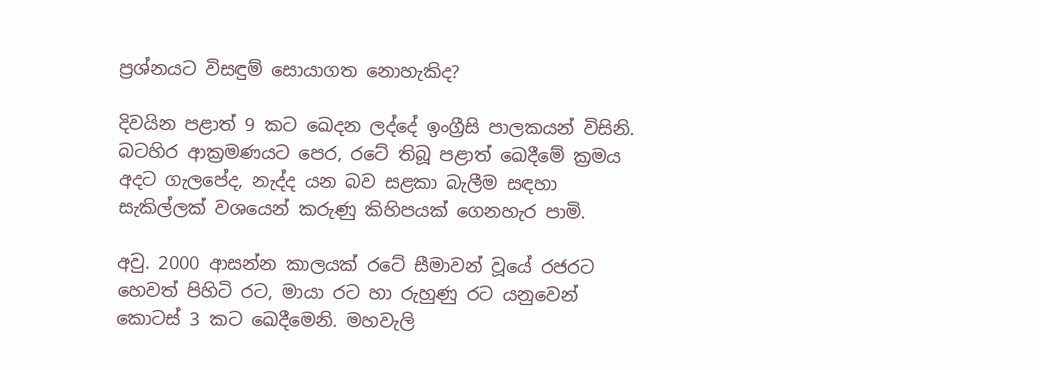ප්‍රශ්නයට විසඳුම් සොයාගත නොහැකිද?

දිවයින පළාත් 9 කට ඛෙදන ලද්දේ ඉංග්‍රීසි පාලකයන් විසිනි. බටහිර ආක්‍රමණයට පෙර, රටේ තිබූ පළාත් ඛෙදීමේ ක්‍රමය අදට ගැලපේද, නැද්ද යන බව සළකා බැලීම සඳහා සැකිල්ලක් වශයෙන් කරුණු කිහිපයක් ගෙනහැර පාමි.

අවු. 2000 ආසන්න කාලයක් රටේ සීමාවන් වූයේ රජරට හෙවත් පිහිටි රට, මායා රට හා රුහුණු රට යනුවෙන් කොටස් 3 කට ඛෙදීමෙනි. මහවැලි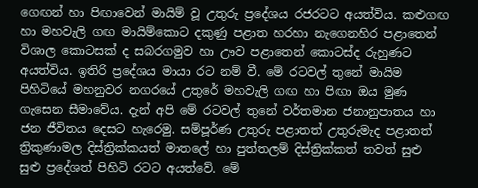ගෙඟන් හා පිඟාවෙන් මායිම් වූ උතුරු ප්‍රදේශය රජරටට අයත්විය. කළුගඟ හා මහවැලි ගඟ මායිම්කොට දකුණු පළාත හරහා නැගෙනහිර පළාතෙන් විශාල කොටසක් ද සබරගමුව හා ඌව පළාතෙන් කොටස්ද රුහුණට අයත්විය. ඉතිරි ප්‍රදේශය මායා රට නම් වී. මේ රටවල් තුනේ මායිම පිහිටියේ මහනුවර නගරයේ උතුරේ මහවැලි ගඟ හා පිඟා ඔය මුණ ගැසෙන සීමාවේය. දැන් අපි මේ රටවල් තුනේ වර්තමාන ජනානුපාතය හා ජන ජීවිතය දෙසට හැරෙමු. සම්පූර්ණ උතුරු පළාතත් උතුරුමැද පළාතත් ත්‍රිකුණාමල දිස්ත්‍රික්කයත් මාතලේ හා පුත්තලම් දිස්ත්‍රික්කත් තවත් සුළු සුළු ප්‍රදේශත් පිහිටි රටට අයත්වේ. මේ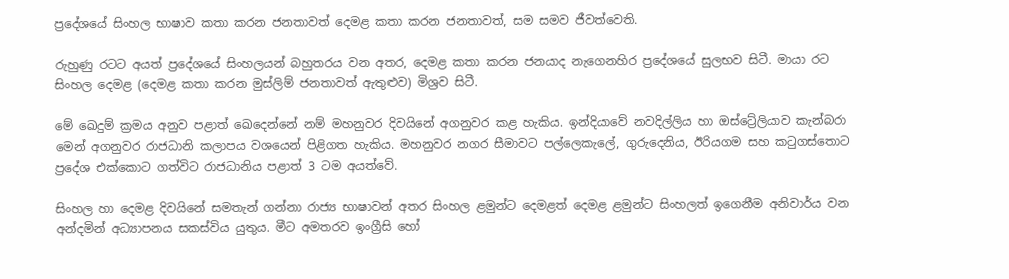ප්‍රදේශයේ සිංහල භාෂාව කතා කරන ජනතාවත් දෙමළ කතා කරන ජනතාවත්, සම සමව ජීවත්වෙති.

රුහුණු රටට අයත් ප්‍රදේශයේ සිංහලයන් බහුතරය වන අතර, දෙමළ කතා කරන ජනයාද නැගෙනහිර ප්‍රදේශයේ සුලභව සිටී. මායා රට සිංහල දෙමළ (දෙමළ කතා කරන මුස්ලිම් ජනතාවත් ඇතුළුව) මිශ්‍රව සිටී.

මේ ඛෙදුම් ක්‍රමය අනුව පළාත් ඛෙදෙන්නේ නම් මහනුවර දිවයිනේ අගනුවර කළ හැකිය. ඉන්දියාවේ නවදිල්ලිය හා ඔස්ට්‍රේලියාව කැන්බරා මෙන් අගනුවර රාජධානි කලාපය වශයෙන් පිළිගත හැකිය. මහනුවර නගර සීමාවට පල්ලෙකැලේ, ගුරුදෙනිය, ඊරියගම සහ කටුගස්තොට ප්‍රදේශ එක්කොට ගත්විට රාජධානිය පළාත් 3 ටම අයත්වේ.

සිංහල හා දෙමළ දිවයිනේ සමතැන් ගන්නා රාජ්‍ය භාෂාවන් අතර සිංහල ළමුන්ට දෙමළත් දෙමළ ළමුන්ට සිංහලත් ඉගෙනීම අනිවාර්ය වන අන්දමින් අධ්‍යාපනය සකස්විය යුතුය. මීට අමතරව ඉංග්‍රීසි හෝ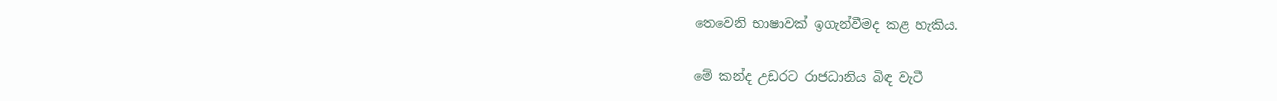තෙවෙනි භාෂාවක් ඉගැන්වීමද කළ හැකිය.

මේ කන්ද උඩරට රාජධානිය බිඳ වැටී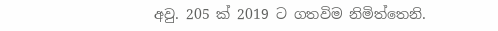අවු. 205 ක් 2019 ට ගතවිම නිමිත්තෙනි.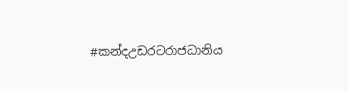#කන්දඋඩරටරාජධානිය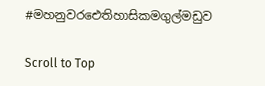#මහනුවරඓතිහාසිකමගුල්මඩුව

Scroll to Top